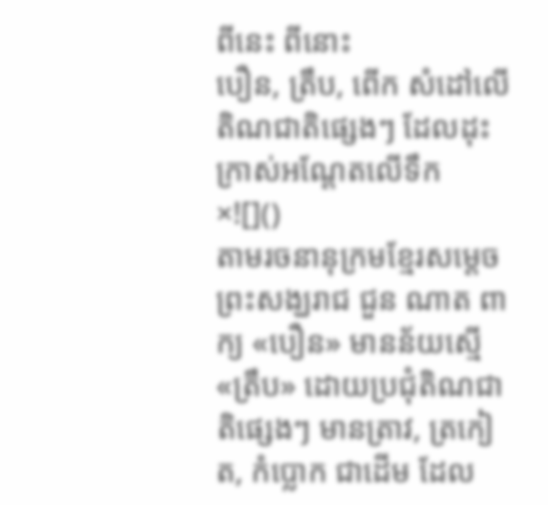ពីនេះ ពីនោះ
បឿន, ត្រឹប, ពើក សំដៅលើតិណជាតិផ្សេងៗ ដែលដុះក្រាស់អណ្តែតលើទឹក
×![]()
តាមរចនានុក្រមខ្មែរសម្តេចព្រះសង្ឃរាជ ជួន ណាត ពាក្យ «បឿន» មានន័យស្មើ «ត្រឹប» ដោយប្រជុំតិណជាតិផ្សេងៗ មានត្រាវ, ត្រកៀត, កំប្លោក ជាដើម ដែល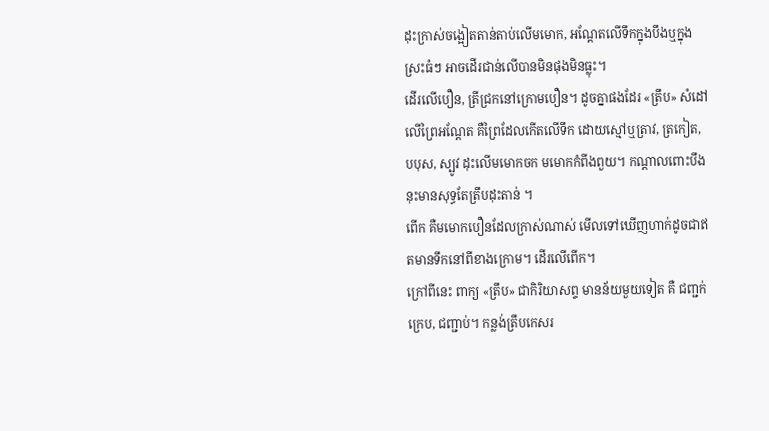ដុះក្រាស់ចង្អៀតតាន់តាប់លើមមោក, អណ្ដែតលើទឹកក្នុងបឹងឬក្នុងស្រះធំៗ អាចដើរជាន់លើបានមិនផុងមិនធ្លុះ។
ដើរលើបឿន, ត្រីជ្រកនៅក្រោមបឿន។ ដូចគ្នាផងដែរ «ត្រឹប» សំដៅលើព្រៃអណ្ដែត គឺព្រៃដែលកើតលើទឹក ដោយស្មៅឬត្រាវ, ត្រកៀត, បបុស, ស្បូវ ដុះលើមមោកចក មមោកកំពីងពួយ។ កណ្ដាលពោះបឹងនុះមានសុទ្ធតែត្រឹបដុះតាន់ ។
ពើក គឺមមោកបឿនដែលក្រាស់ណាស់ មើលទៅឃើញហាក់ដូចជាឥតមានទឹកនៅពីខាងក្រោម។ ដើរលើពើក។
ក្រៅពីនេះ ពាក្យ «ត្រឹប» ជាកិរិយាសព្ទ មានន័យមួយទៀត គឺ ជញ្ជក់ក្រេប, ជញ្ជាប់។ កន្លង់ត្រឹបកេសរ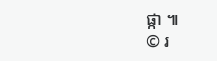ផ្កា ៕
© រ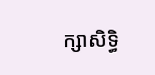ក្សាសិទ្ធិ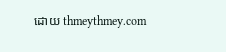ដោយ thmeythmey.com